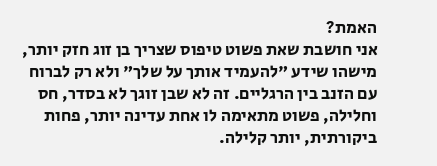האמת?
אני חושבת שאת פשוט טיפוס שצריך בן זוג חזק יותר, מישהו שידע "להעמיד אותך על שלך" ולא רק לברוח עם הזנב בין הרגליים. זה לא שבן זוגך לא בסדר, חס וחלילה, פשוט מתאימה לו אחת עדינה יותר, פחות ביקורתית, יותר קלילה.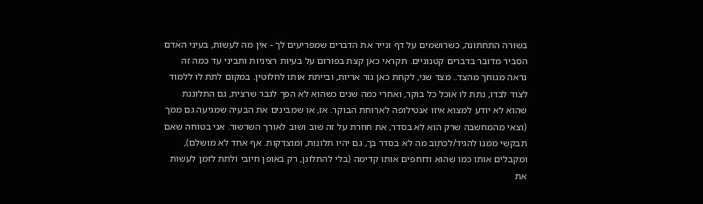בשורה התחתונה, כשרושמים על דף ונייר את הדברים שמפריעים לך - אין מה לעשות, בעיני האדם הסביר מדובר בדברים קטנוניים. תקראי כאן קצת בפורום על בעיות רציניות ותביני עד כמה זה נראה מגוחך מהצד.. מצד שני, לקחת כאן גור אריות, ובייתת אותו לחלוטין. במקום לתת לו ללמוד לצוד לבדו, נתת לו אוכל כל בוקר, ואחרי כמה שנים כשהוא לא הפך לגבר שרצית, גם התלוננת שהוא לא יודע למצוא איזו אנטילופה לארוחת הבוקר. אז, או שמבינים את הבעיה שמגיעה גם ממך (וצאי מהמחשבה שרק הוא לא בסדר, את חוזרת על זה שוב ושוב לאורך השרשור. אני בטוחה שאם תבקשי ממנו להגיד/לכתוב מה לא בסדר בך, גם יהיו תלונות, ומוצדקות. אף אחד לא מושלם), ומקבלים אותו כמו שהוא ודוחפים אותו קדימה (בלי להתלונן, רק באופן חיובי ולתת לזמן לעשות את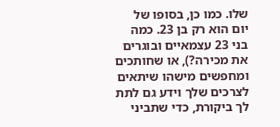שלו. כמו כן, בסופו של יום הוא רק בן 23. כמה בני 23 עצמאיים ובוגרים את מכירה?), או שחותכים ומחפשים מישהו שיתאים לצרכים שלך וידע גם לתת לך ביקורת, כדי שתביני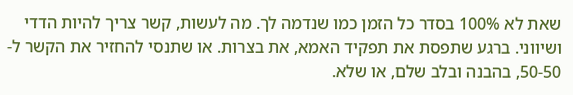שאת לא 100% בסדר כל הזמן כמו שנדמה לך. מה לעשות, קשר צריך להיות הדדי ושיווני. ברגע שתפסת את תפקיד האמא, את בצרות. או שתנסי להחזיר את הקשר ל- 50-50, בהבנה ובלב שלם, או שלא.